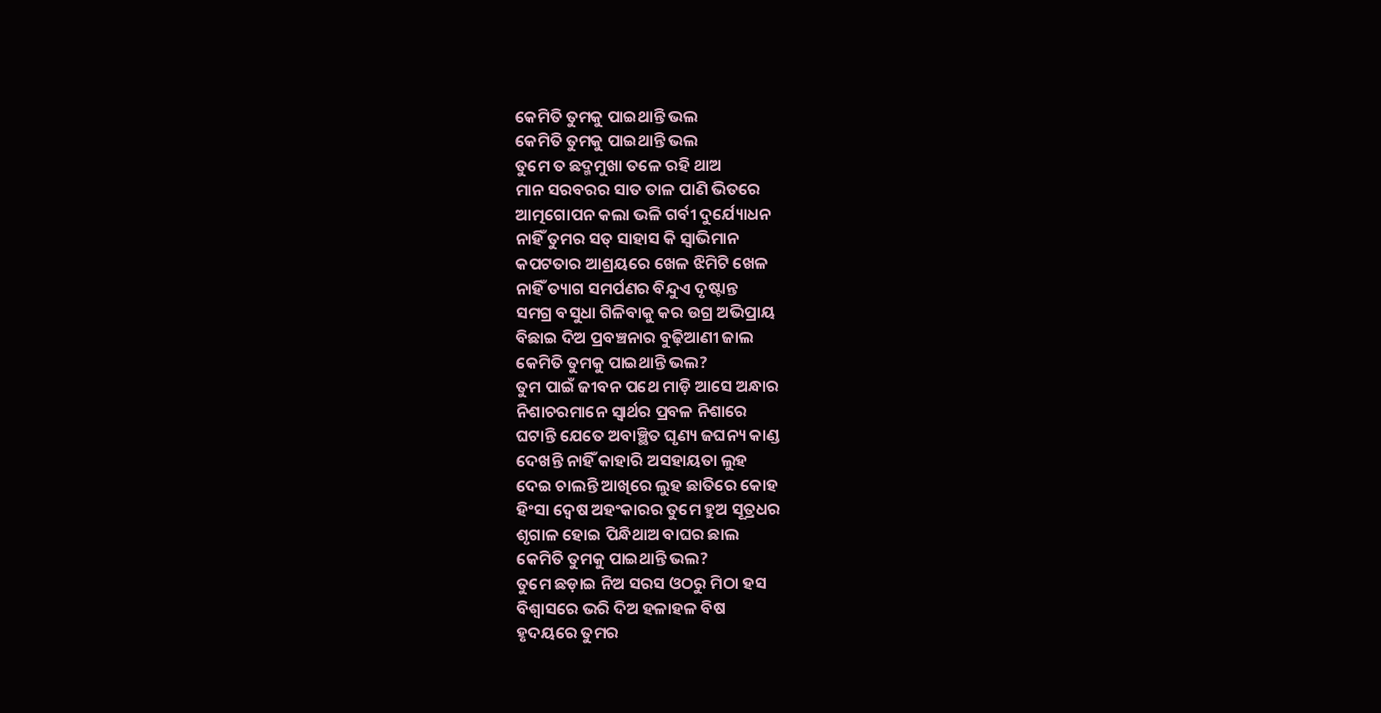କେମିତି ତୁମକୁ ପାଇଥାନ୍ତି ଭଲ
କେମିତି ତୁମକୁ ପାଇଥାନ୍ତି ଭଲ
ତୁମେ ତ ଛଦ୍ମମୁଖା ତଳେ ରହି ଥାଅ
ମାନ ସରବରର ସାତ ତାଳ ପାଣି ଭିତରେ
ଆତ୍ମଗୋପନ କଲା ଭଳି ଗର୍ବୀ ଦୁର୍ଯ୍ୟୋଧନ
ନାହିଁ ତୁମର ସତ୍ ସାହାସ କି ସ୍ଵାଭିମାନ
କପଟତାର ଆଶ୍ରୟରେ ଖେଳ ଝିମିଟି ଖେଳ
ନାହିଁ ତ୍ୟାଗ ସମର୍ପଣର ବିନ୍ଦୁଏ ଦୃଷ୍ଟାନ୍ତ
ସମଗ୍ର ବସୁଧା ଗିଳିବାକୁ କର ଉଗ୍ର ଅଭିପ୍ରାୟ
ବିଛାଇ ଦିଅ ପ୍ରବଞ୍ଚନାର ବୁଢ଼ିଆଣୀ ଜାଲ
କେମିତି ତୁମକୁ ପାଇଥାନ୍ତି ଭଲ?
ତୁମ ପାଇଁ ଜୀବନ ପଥେ ମାଡ଼ି ଆସେ ଅନ୍ଧାର
ନିଶାଚରମାନେ ସ୍ଵାର୍ଥର ପ୍ରବଳ ନିଶାରେ
ଘଟାନ୍ତି ଯେତେ ଅବାଞ୍ଛିତ ଘୃଣ୍ୟ ଜଘନ୍ୟ କାଣ୍ଡ
ଦେଖନ୍ତି ନାହିଁ କାହାରି ଅସହାୟତା ଲୁହ
ଦେଇ ଚାଲନ୍ତି ଆଖିରେ ଲୁହ ଛାତିରେ କୋହ
ହିଂସା ଦ୍ୱେଷ ଅହଂକାରର ତୁମେ ହୁଅ ସୂତ୍ରଧର
ଶୃଗାଳ ହୋଇ ପିନ୍ଧିଥାଅ ବାଘର ଛାଲ
କେମିତି ତୁମକୁ ପାଇଥାନ୍ତି ଭଲ?
ତୁମେ ଛଡ଼ାଇ ନିଅ ସରସ ଓଠରୁ ମିଠା ହସ
ବିଶ୍ଵାସରେ ଭରି ଦିଅ ହଳାହଳ ବିଷ
ହୃଦୟରେ ତୁମର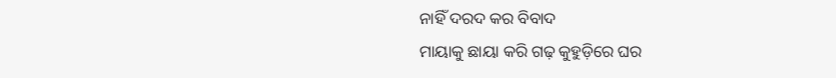ନାହିଁ ଦରଦ କର ବିବାଦ
ମାୟାକୁ ଛାୟା କରି ଗଢ଼ କୁହୁଡ଼ିରେ ଘର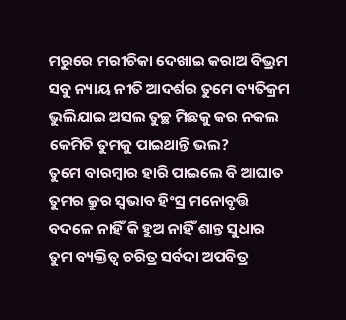ମରୁରେ ମରୀଚିକା ଦେଖାଇ କରାଅ ବିଭ୍ରମ
ସବୁ ନ୍ୟାୟ ନୀତି ଆଦର୍ଶର ତୁମେ ବ୍ୟତିକ୍ରମ
ଭୁଲିଯାଇ ଅସଲ ତୁଚ୍ଛ ମିଛକୁ କର ନକଲ
କେମିତି ତୁମକୁ ପାଇଥାନ୍ତି ଭଲ?
ତୁମେ ବାରମ୍ଵାର ହାରି ପାଇଲେ ବି ଆଘାତ
ତୁମର କ୍ରୁର ସ୍ଵଭାବ ହିଂସ୍ର ମନୋବୃତ୍ତି
ବଦଳେ ନାହିଁ କି ହୁଅ ନାହିଁ ଶାନ୍ତ ସୁଧାର
ତୁମ ବ୍ୟକ୍ତିତ୍ଵ ଚରିତ୍ର ସର୍ବଦା ଅପବିତ୍ର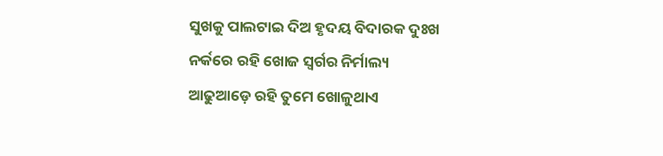ସୁଖକୁ ପାଲଟାଇ ଦିଅ ହୃଦୟ ବିଦାରକ ଦୁଃଖ
ନର୍କରେ ରହି ଖୋଜ ସ୍ଵର୍ଗର ନିର୍ମାଲ୍ୟ
ଆଢୁଆଡ଼େ ରହି ତୁମେ ଖୋଳୁଥାଏ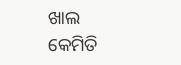ଖାଲ
କେମିତି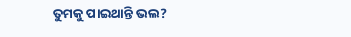ତୁମକୁ ପାଇଥାନ୍ତି ଭଲ?